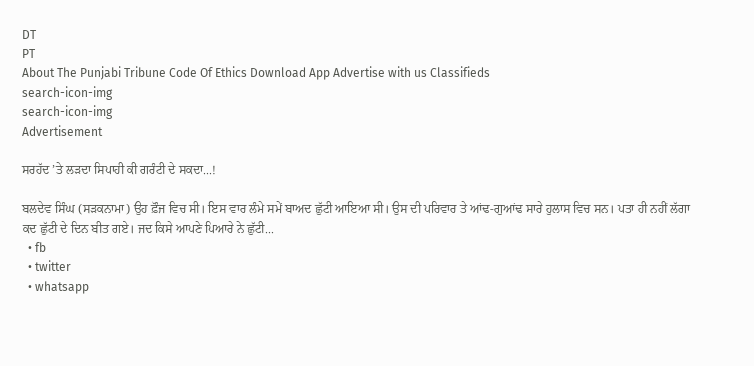DT
PT
About The Punjabi Tribune Code Of Ethics Download App Advertise with us Classifieds
search-icon-img
search-icon-img
Advertisement

ਸਰਹੱਦ ’ਤੇ ਲੜਦਾ ਸਿਪਾਹੀ ਕੀ ਗਰੰਟੀ ਦੇ ਸਕਦਾ...!

ਬਲਦੇਵ ਸਿੰਘ (ਸੜਕਨਾਮਾ) ਉਹ ਫ਼ੌਜ ਵਿਚ ਸੀ। ਇਸ ਵਾਰ ਲੰਮੇ ਸਮੇਂ ਬਾਅਦ ਛੁੱਟੀ ਆਇਆ ਸੀ। ਉਸ ਦੀ ਪਰਿਵਾਰ ਤੇ ਆਂਢ-ਗੁਆਂਢ ਸਾਰੇ ਹੁਲਾਸ ਵਿਚ ਸਨ। ਪਤਾ ਹੀ ਨਹੀਂ ਲੱਗਾ ਕਦ ਛੁੱਟੀ ਦੇ ਦਿਨ ਬੀਤ ਗਏ। ਜਦ ਕਿਸੇ ਆਪਣੇ ਪਿਆਰੇ ਨੇ ਛੁੱਟੀ...
  • fb
  • twitter
  • whatsapp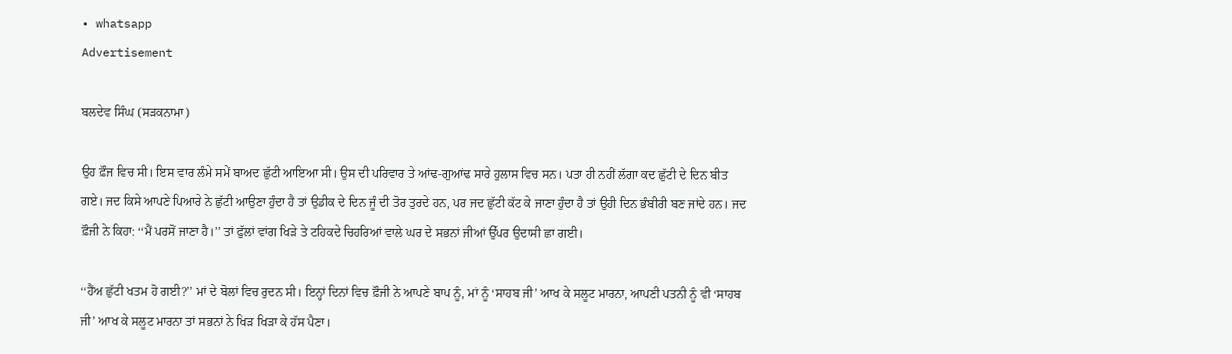• whatsapp
Advertisement

ਬਲਦੇਵ ਸਿੰਘ (ਸੜਕਨਾਮਾ)

ਉਹ ਫ਼ੌਜ ਵਿਚ ਸੀ। ਇਸ ਵਾਰ ਲੰਮੇ ਸਮੇਂ ਬਾਅਦ ਛੁੱਟੀ ਆਇਆ ਸੀ। ਉਸ ਦੀ ਪਰਿਵਾਰ ਤੇ ਆਂਢ-ਗੁਆਂਢ ਸਾਰੇ ਹੁਲਾਸ ਵਿਚ ਸਨ। ਪਤਾ ਹੀ ਨਹੀਂ ਲੱਗਾ ਕਦ ਛੁੱਟੀ ਦੇ ਦਿਨ ਬੀਤ ਗਏ। ਜਦ ਕਿਸੇ ਆਪਣੇ ਪਿਆਰੇ ਨੇ ਛੁੱਟੀ ਆਉਣਾ ਹੁੰਦਾ ਹੈ ਤਾਂ ਉਡੀਕ ਦੇ ਦਿਨ ਜੂੰ ਦੀ ਤੋਰ ਤੁਰਦੇ ਹਨ, ਪਰ ਜਦ ਛੁੱਟੀ ਕੱਟ ਕੇ ਜਾਣਾ ਹੁੰਦਾ ਹੈ ਤਾਂ ਉਹੀ ਦਿਨ ਭੰਬੀਰੀ ਬਣ ਜਾਂਦੇ ਹਨ। ਜਦ ਫ਼ੌਜੀ ਨੇ ਕਿਹਾ: ‘‘ਮੈਂ ਪਰਸੋਂ ਜਾਣਾ ਹੈ।’’ ਤਾਂ ਫੁੱਲਾਂ ਵਾਂਗ ਖਿੜੇ ਤੇ ਟਹਿਕਦੇ ਚਿਹਰਿਆਂ ਵਾਲੇ ਘਰ ਦੇ ਸਭਨਾਂ ਜੀਆਂ ਉੱਪਰ ਉਦਾਸੀ ਛਾ ਗਈ।

‘‘ਹੈਂਅ ਛੁੱਟੀ ਖਤਮ ਹੋ ਗਈ?’’ ਮਾਂ ਦੇ ਬੋਲਾਂ ਵਿਚ ਰੁਦਨ ਸੀ। ਇਨ੍ਹਾਂ ਦਿਨਾਂ ਵਿਚ ਫ਼ੌਜੀ ਨੇ ਆਪਣੇ ਬਾਪ ਨੂੰ, ਮਾਂ ਨੂੰ ‘ਸਾਹਬ ਜੀ’ ਆਖ ਕੇ ਸਲੂਟ ਮਾਰਨਾ, ਆਪਣੀ ਪਤਨੀ ਨੂੰ ਵੀ ‘ਸਾਹਬ ਜੀ’ ਆਖ ਕੇ ਸਲੂਟ ਮਾਰਨਾ ਤਾਂ ਸਭਨਾਂ ਨੇ ਖਿੜ ਖਿੜਾ ਕੇ ਹੱਸ ਪੈਣਾ।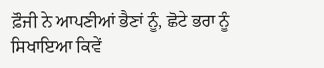ਫ਼ੌਜੀ ਨੇ ਆਪਣੀਆਂ ਭੈਣਾਂ ਨੂੰ, ਛੋਟੇ ਭਰਾ ਨੂੰ ਸਿਖਾਇਆ ਕਿਵੇਂ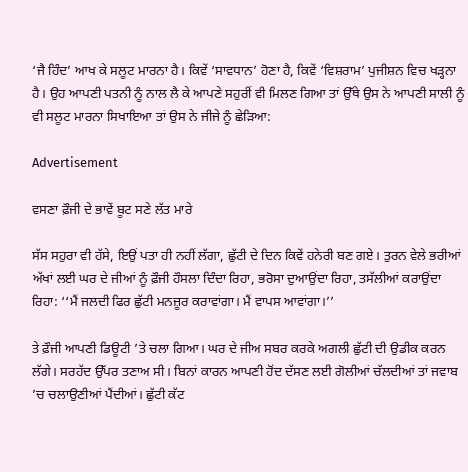‘ਜੈ ਹਿੰਦ’ ਆਖ ਕੇ ਸਲੂਟ ਮਾਰਨਾ ਹੈ। ਕਿਵੇਂ ‘ਸਾਵਧਾਨ’ ਹੋਣਾ ਹੈ, ਕਿਵੇਂ ‘ਵਿਸ਼ਰਾਮ’ ਪੁਜੀਸ਼ਨ ਵਿਚ ਖੜ੍ਹਨਾ ਹੈ। ਉਹ ਆਪਣੀ ਪਤਨੀ ਨੂੰ ਨਾਲ ਲੈ ਕੇ ਆਪਣੇ ਸਹੁਰੀਂ ਵੀ ਮਿਲਣ ਗਿਆ ਤਾਂ ਉੱਥੇ ਉਸ ਨੇ ਆਪਣੀ ਸਾਲੀ ਨੂੰ ਵੀ ਸਲੂਟ ਮਾਰਨਾ ਸਿਖਾਇਆ ਤਾਂ ਉਸ ਨੇ ਜੀਜੇ ਨੂੰ ਛੇੜਿਆ:

Advertisement

ਵਸਣਾ ਫ਼ੌਜੀ ਦੇ ਭਾਵੇਂ ਬੂਟ ਸਣੇ ਲੱਤ ਮਾਰੇ

ਸੱਸ ਸਹੁਰਾ ਵੀ ਹੱਸੇ, ਇਉਂ ਪਤਾ ਹੀ ਨਹੀਂ ਲੱਗਾ, ਛੁੱਟੀ ਦੇ ਦਿਨ ਕਿਵੇਂ ਹਨੇਰੀ ਬਣ ਗਏ। ਤੁਰਨ ਵੇਲੇ ਭਰੀਆਂ ਅੱਖਾਂ ਲਈ ਘਰ ਦੇ ਜੀਆਂ ਨੂੰ ਫ਼ੌਜੀ ਹੌਸਲਾ ਦਿੰਦਾ ਰਿਹਾ, ਭਰੋਸਾ ਦੁਆਉਂਦਾ ਰਿਹਾ, ਤਸੱਲੀਆਂ ਕਰਾਉਂਦਾ ਰਿਹਾ: ‘‘ਮੈਂ ਜਲਦੀ ਫਿਰ ਛੁੱਟੀ ਮਨਜ਼ੂਰ ਕਰਾਵਾਂਗਾ। ਮੈਂ ਵਾਪਸ ਆਵਾਂਗਾ।’’

ਤੇ ਫ਼ੌਜੀ ਆਪਣੀ ਡਿਊਟੀ ’ਤੇ ਚਲਾ ਗਿਆ। ਘਰ ਦੇ ਜੀਅ ਸਬਰ ਕਰਕੇ ਅਗਲੀ ਛੁੱਟੀ ਦੀ ਉਡੀਕ ਕਰਨ ਲੱਗੇ। ਸਰਹੱਦ ਉੱਪਰ ਤਣਾਅ ਸੀ। ਬਿਨਾਂ ਕਾਰਨ ਆਪਣੀ ਹੋਂਦ ਦੱਸਣ ਲਈ ਗੋਲੀਆਂ ਚੱਲਦੀਆਂ ਤਾਂ ਜਵਾਬ ’ਚ ਚਲਾਉਣੀਆਂ ਪੈਂਦੀਆਂ। ਛੁੱਟੀ ਕੱਟ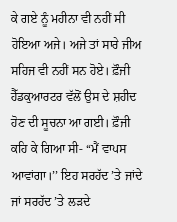ਕੇ ਗਏ ਨੂੰ ਮਹੀਨਾ ਵੀ ਨਹੀਂ ਸੀ ਹੋਇਆ ਅਜੇ। ਅਜੇ ਤਾਂ ਸਾਰੇ ਜੀਅ ਸਹਿਜ ਵੀ ਨਹੀਂ ਸਨ ਹੋਏ। ਫ਼ੌਜੀ ਹੈੱਡਕੁਆਰਟਰ ਵੱਲੋਂ ਉਸ ਦੇ ਸ਼ਹੀਦ ਹੋਣ ਦੀ ਸੂਚਨਾ ਆ ਗਈ। ਫ਼ੌਜੀ ਕਹਿ ਕੇ ਗਿਆ ਸੀ- ‘‘ਮੈਂ ਵਾਪਸ ਆਵਾਂਗਾ।’’ ਇਹ ਸਰਹੱਦ ’ਤੇ ਜਾਂਦੇ ਜਾਂ ਸਰਹੱਦ ’ਤੇ ਲੜਦੇ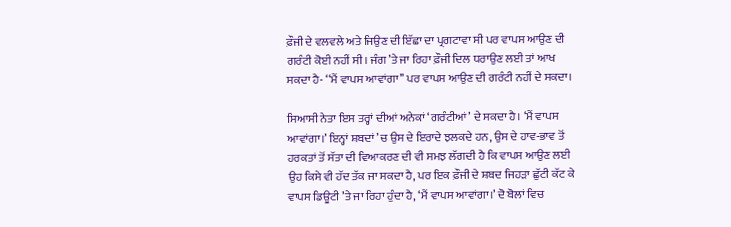ਫ਼ੌਜੀ ਦੇ ਵਲਵਲੇ ਅਤੇ ਜਿਉਣ ਦੀ ਇੱਛਾ ਦਾ ਪ੍ਰਗਟਾਵਾ ਸੀ ਪਰ ਵਾਪਸ ਆਉਣ ਦੀ ਗਰੰਟੀ ਕੋਈ ਨਹੀਂ ਸੀ। ਜੰਗ ’ਤੇ ਜਾ ਰਿਹਾ ਫ਼ੌਜੀ ਦਿਲ ਧਰਾਉਣ ਲਈ ਤਾਂ ਆਖ ਸਕਦਾ ਹੈ- ‘‘ਮੈਂ ਵਾਪਸ ਆਵਾਂਗਾ’’ ਪਰ ਵਾਪਸ ਆਉਣ ਦੀ ਗਰੰਟੀ ਨਹੀਂ ਦੇ ਸਕਦਾ।

ਸਿਆਸੀ ਨੇਤਾ ਇਸ ਤਰ੍ਹਾਂ ਦੀਆਂ ਅਨੇਕਾਂ ‘ਗਰੰਟੀਆਂ’ ਦੇ ਸਕਦਾ ਹੈ। ‘ਮੈਂ ਵਾਪਸ ਆਵਾਂਗਾ।’ ਇਨ੍ਹਾਂ ਸ਼ਬਦਾਂ ’ਚ ਉਸ ਦੇ ਇਰਾਦੇ ਝਲਕਦੇ ਹਨ, ਉਸ ਦੇ ਹਾਵ-ਭਾਵ ਤੋਂ ਹਰਕਤਾਂ ਤੋਂ ਸੱਤਾ ਦੀ ਵਿਆਕਰਣ ਦੀ ਵੀ ਸਮਝ ਲੱਗਦੀ ਹੈ ਕਿ ਵਾਪਸ ਆਉਣ ਲਈ ਉਹ ਕਿਸੇ ਵੀ ਹੱਦ ਤੱਕ ਜਾ ਸਕਦਾ ਹੈ, ਪਰ ਇਕ ਫ਼ੌਜੀ ਦੇ ਸ਼ਬਦ ਜਿਹੜਾ ਛੁੱਟੀ ਕੱਟ ਕੇ ਵਾਪਸ ਡਿਊਟੀ ’ਤੇ ਜਾ ਰਿਹਾ ਹੁੰਦਾ ਹੈ, ‘ਮੈਂ ਵਾਪਸ ਆਵਾਂਗਾ।’ ਦੋ ਬੋਲਾਂ ਵਿਚ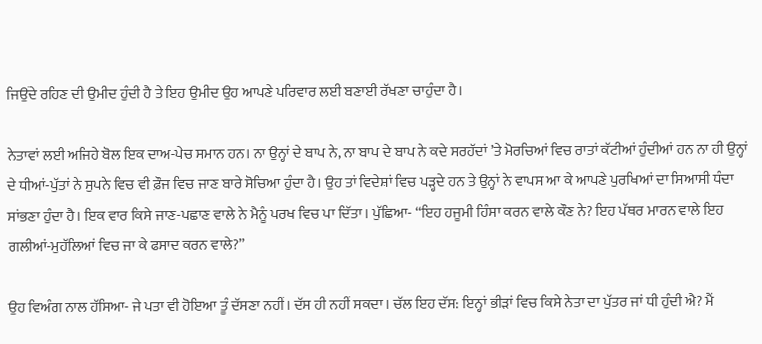ਜਿਉਂਦੇ ਰਹਿਣ ਦੀ ਉਮੀਦ ਹੁੰਦੀ ਹੈ ਤੇ ਇਹ ਉਮੀਦ ਉਹ ਆਪਣੇ ਪਰਿਵਾਰ ਲਈ ਬਣਾਈ ਰੱਖਣਾ ਚਾਹੁੰਦਾ ਹੈ।

ਨੇਤਾਵਾਂ ਲਈ ਅਜਿਹੇ ਬੋਲ ਇਕ ਦਾਅ-ਪੇਚ ਸਮਾਨ ਹਨ। ਨਾ ਉਨ੍ਹਾਂ ਦੇ ਬਾਪ ਨੇ, ਨਾ ਬਾਪ ਦੇ ਬਾਪ ਨੇ ਕਦੇ ਸਰਹੱਦਾਂ ’ਤੇ ਮੋਰਚਿਆਂ ਵਿਚ ਰਾਤਾਂ ਕੱਟੀਆਂ ਹੁੰਦੀਆਂ ਹਨ ਨਾ ਹੀ ਉਨ੍ਹਾਂ ਦੇ ਧੀਆਂ-ਪੁੱਤਾਂ ਨੇ ਸੁਪਨੇ ਵਿਚ ਵੀ ਫ਼ੌਜ ਵਿਚ ਜਾਣ ਬਾਰੇ ਸੋਚਿਆ ਹੁੰਦਾ ਹੈ। ਉਹ ਤਾਂ ਵਿਦੇਸ਼ਾਂ ਵਿਚ ਪੜ੍ਹਦੇ ਹਨ ਤੇ ਉਨ੍ਹਾਂ ਨੇ ਵਾਪਸ ਆ ਕੇ ਆਪਣੇ ਪੁਰਖਿਆਂ ਦਾ ਸਿਆਸੀ ਧੰਦਾ ਸਾਂਭਣਾ ਹੁੰਦਾ ਹੈ। ਇਕ ਵਾਰ ਕਿਸੇ ਜਾਣ-ਪਛਾਣ ਵਾਲੇ ਨੇ ਮੈਨੂੰ ਪਰਖ ਵਿਚ ਪਾ ਦਿੱਤਾ। ਪੁੱਛਿਆ- ‘‘ਇਹ ਹਜੂਮੀ ਹਿੰਸਾ ਕਰਨ ਵਾਲੇ ਕੌਣ ਨੇ? ਇਹ ਪੱਥਰ ਮਾਰਨ ਵਾਲੇ ਇਹ ਗਲੀਆਂ-ਮੁਹੱਲਿਆਂ ਵਿਚ ਜਾ ਕੇ ਫਸਾਦ ਕਰਨ ਵਾਲੇ?’’

ਉਹ ਵਿਅੰਗ ਨਾਲ ਹੱਸਿਆ- ਜੇ ਪਤਾ ਵੀ ਹੋਇਆ ਤੂੰ ਦੱਸਣਾ ਨਹੀਂ। ਦੱਸ ਹੀ ਨਹੀਂ ਸਕਦਾ। ਚੱਲ ਇਹ ਦੱਸ: ਇਨ੍ਹਾਂ ਭੀੜਾਂ ਵਿਚ ਕਿਸੇ ਨੇਤਾ ਦਾ ਪੁੱਤਰ ਜਾਂ ਧੀ ਹੁੰਦੀ ਐ? ਮੈਂ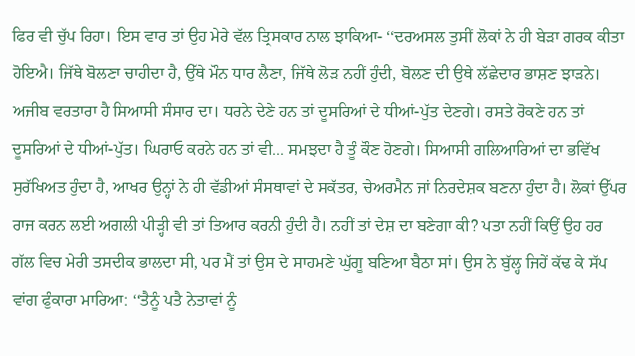ਫਿਰ ਵੀ ਚੁੱਪ ਰਿਹਾ। ਇਸ ਵਾਰ ਤਾਂ ਉਹ ਮੇਰੇ ਵੱਲ ਤ੍ਰਿਸਕਾਰ ਨਾਲ ਝਾਕਿਆ- ‘‘ਦਰਅਸਲ ਤੁਸੀਂ ਲੋਕਾਂ ਨੇ ਹੀ ਬੇੜਾ ਗਰਕ ਕੀਤਾ ਹੋਇਐ। ਜਿੱਥੇ ਬੋਲਣਾ ਚਾਹੀਦਾ ਹੈ, ਉੱਥੇ ਮੌਨ ਧਾਰ ਲੈਣਾ, ਜਿੱਥੇ ਲੋੜ ਨਹੀਂ ਹੁੰਦੀ, ਬੋਲਣ ਦੀ ਉਥੇ ਲੱਛੇਦਾਰ ਭਾਸ਼ਣ ਝਾੜਨੇ। ਅਜੀਬ ਵਰਤਾਰਾ ਹੈ ਸਿਆਸੀ ਸੰਸਾਰ ਦਾ। ਧਰਨੇ ਦੇਣੇ ਹਨ ਤਾਂ ਦੂਸਰਿਆਂ ਦੇ ਧੀਆਂ-ਪੁੱਤ ਦੇਣਗੇ। ਰਸਤੇ ਰੋਕਣੇ ਹਨ ਤਾਂ ਦੂਸਰਿਆਂ ਦੇ ਧੀਆਂ-ਪੁੱਤ। ਘਿਰਾਓ ਕਰਨੇ ਹਨ ਤਾਂ ਵੀ... ਸਮਝਦਾ ਹੈ ਤੂੰ ਕੌਣ ਹੋਣਗੇ। ਸਿਆਸੀ ਗਲਿਆਰਿਆਂ ਦਾ ਭਵਿੱਖ ਸੁਰੱਖਿਅਤ ਹੁੰਦਾ ਹੈ, ਆਖਰ ਉਨ੍ਹਾਂ ਨੇ ਹੀ ਵੱਡੀਆਂ ਸੰਸਥਾਵਾਂ ਦੇ ਸਕੱਤਰ, ਚੇਅਰਮੈਨ ਜਾਂ ਨਿਰਦੇਸ਼ਕ ਬਣਨਾ ਹੁੰਦਾ ਹੈ। ਲੋਕਾਂ ਉੱਪਰ ਰਾਜ ਕਰਨ ਲਈ ਅਗਲੀ ਪੀੜ੍ਹੀ ਵੀ ਤਾਂ ਤਿਆਰ ਕਰਨੀ ਹੁੰਦੀ ਹੈ। ਨਹੀਂ ਤਾਂ ਦੇਸ਼ ਦਾ ਬਣੇਗਾ ਕੀ? ਪਤਾ ਨਹੀਂ ਕਿਉਂ ਉਹ ਹਰ ਗੱਲ ਵਿਚ ਮੇਰੀ ਤਸਦੀਕ ਭਾਲਦਾ ਸੀ, ਪਰ ਮੈਂ ਤਾਂ ਉਸ ਦੇ ਸਾਹਮਣੇ ਘੁੱਗੂ ਬਣਿਆ ਬੈਠਾ ਸਾਂ। ਉਸ ਨੇ ਬੁੱਲ੍ਹ ਜਿਹੇਂ ਕੱਢ ਕੇ ਸੱਪ ਵਾਂਗ ਫੁੰਕਾਰਾ ਮਾਰਿਆ: ‘‘ਤੈਨੂੰ ਪਤੈ ਨੇਤਾਵਾਂ ਨੂੰ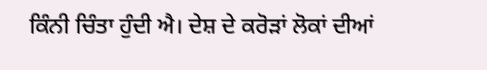ਕਿੰਨੀ ਚਿੰਤਾ ਹੁੰਦੀ ਐ। ਦੇਸ਼ ਦੇ ਕਰੋੜਾਂ ਲੋਕਾਂ ਦੀਆਂ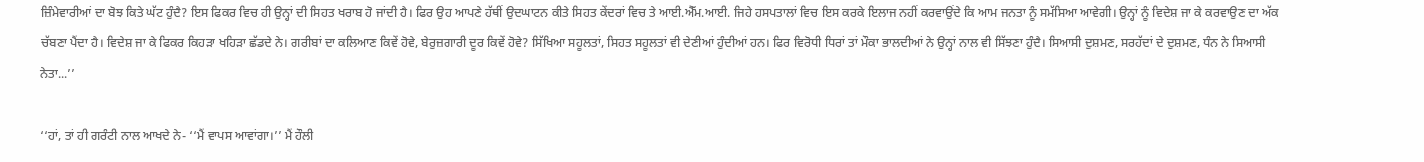ਜ਼ਿੰਮੇਵਾਰੀਆਂ ਦਾ ਬੋਝ ਕਿਤੇ ਘੱਟ ਹੁੰਦੈ? ਇਸ ਫਿਕਰ ਵਿਚ ਹੀ ਉਨ੍ਹਾਂ ਦੀ ਸਿਹਤ ਖਰਾਬ ਹੋ ਜਾਂਦੀ ਹੈ। ਫਿਰ ਉਹ ਆਪਣੇ ਹੱਥੀਂ ਉਦਘਾਟਨ ਕੀਤੇ ਸਿਹਤ ਕੇਂਦਰਾਂ ਵਿਚ ਤੇ ਆਈ.ਐੱਮ.ਆਈ. ਜਿਹੇ ਹਸਪਤਾਲਾਂ ਵਿਚ ਇਸ ਕਰਕੇ ਇਲਾਜ ਨਹੀਂ ਕਰਵਾਉਂਦੇ ਕਿ ਆਮ ਜਨਤਾ ਨੂੰ ਸਮੱਸਿਆ ਆਵੇਗੀ। ਉਨ੍ਹਾਂ ਨੂੰ ਵਿਦੇਸ਼ ਜਾ ਕੇ ਕਰਵਾਉਣ ਦਾ ਅੱਕ ਚੱਬਣਾ ਪੈਂਦਾ ਹੈ। ਵਿਦੇਸ਼ ਜਾ ਕੇ ਫਿਕਰ ਕਿਹੜਾ ਖਹਿੜਾ ਛੱਡਦੇ ਨੇ। ਗਰੀਬਾਂ ਦਾ ਕਲਿਆਣ ਕਿਵੇਂ ਹੋਵੇ, ਬੇਰੁਜ਼ਗਾਰੀ ਦੂਰ ਕਿਵੇਂ ਹੋਵੇ? ਸਿੱਖਿਆ ਸਹੂਲਤਾਂ, ਸਿਹਤ ਸਹੂਲਤਾਂ ਵੀ ਦੇਣੀਆਂ ਹੁੰਦੀਆਂ ਹਨ। ਫਿਰ ਵਿਰੋਧੀ ਧਿਰਾਂ ਤਾਂ ਮੌਕਾ ਭਾਲਦੀਆਂ ਨੇ ਉਨ੍ਹਾਂ ਨਾਲ ਵੀ ਸਿੱਝਣਾ ਹੁੰਦੈ। ਸਿਆਸੀ ਦੁਸ਼ਮਣ, ਸਰਹੱਦਾਂ ਦੇ ਦੁਸ਼ਮਣ, ਧੰਨ ਨੇ ਸਿਆਸੀ ਨੇਤਾ...’’

‘‘ਹਾਂ, ਤਾਂ ਹੀ ਗਰੰਟੀ ਨਾਲ ਆਖਦੇ ਨੇ- ‘‘ਮੈਂ ਵਾਪਸ ਆਵਾਂਗਾ।’’ ਮੈਂ ਹੌਲੀ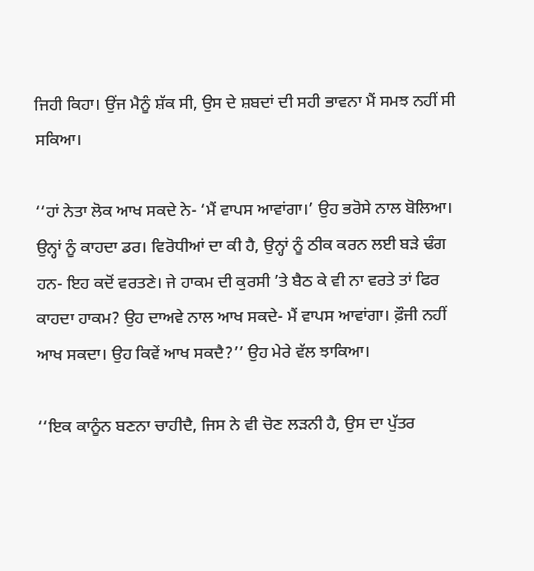ਜਿਹੀ ਕਿਹਾ। ਉਂਜ ਮੈਨੂੰ ਸ਼ੱਕ ਸੀ, ਉਸ ਦੇ ਸ਼ਬਦਾਂ ਦੀ ਸਹੀ ਭਾਵਨਾ ਮੈਂ ਸਮਝ ਨਹੀਂ ਸੀ ਸਕਿਆ।

‘‘ਹਾਂ ਨੇਤਾ ਲੋਕ ਆਖ ਸਕਦੇ ਨੇ- ‘ਮੈਂ ਵਾਪਸ ਆਵਾਂਗਾ।’ ਉਹ ਭਰੋਸੇ ਨਾਲ ਬੋਲਿਆ। ਉਨ੍ਹਾਂ ਨੂੰ ਕਾਹਦਾ ਡਰ। ਵਿਰੋਧੀਆਂ ਦਾ ਕੀ ਹੈ, ਉਨ੍ਹਾਂ ਨੂੰ ਠੀਕ ਕਰਨ ਲਈ ਬੜੇ ਢੰਗ ਹਨ- ਇਹ ਕਦੋਂ ਵਰਤਣੇ। ਜੇ ਹਾਕਮ ਦੀ ਕੁਰਸੀ ’ਤੇ ਬੈਠ ਕੇ ਵੀ ਨਾ ਵਰਤੇ ਤਾਂ ਫਿਰ ਕਾਹਦਾ ਹਾਕਮ? ਉਹ ਦਾਅਵੇ ਨਾਲ ਆਖ ਸਕਦੇ- ਮੈਂ ਵਾਪਸ ਆਵਾਂਗਾ। ਫ਼ੌਜੀ ਨਹੀਂ ਆਖ ਸਕਦਾ। ਉਹ ਕਿਵੇਂ ਆਖ ਸਕਦੈ?’’ ਉਹ ਮੇਰੇ ਵੱਲ ਝਾਕਿਆ।

‘‘ਇਕ ਕਾਨੂੰਨ ਬਣਨਾ ਚਾਹੀਦੈ, ਜਿਸ ਨੇ ਵੀ ਚੋਣ ਲੜਨੀ ਹੈ, ਉਸ ਦਾ ਪੁੱਤਰ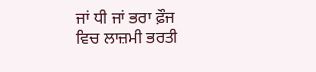ਜਾਂ ਧੀ ਜਾਂ ਭਰਾ ਫ਼ੌਜ ਵਿਚ ਲਾਜ਼ਮੀ ਭਰਤੀ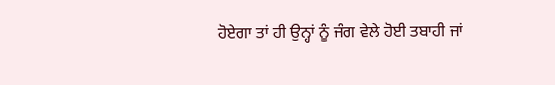ਹੋਏਗਾ ਤਾਂ ਹੀ ਉਨ੍ਹਾਂ ਨੂੰ ਜੰਗ ਵੇਲੇ ਹੋਈ ਤਬਾਹੀ ਜਾਂ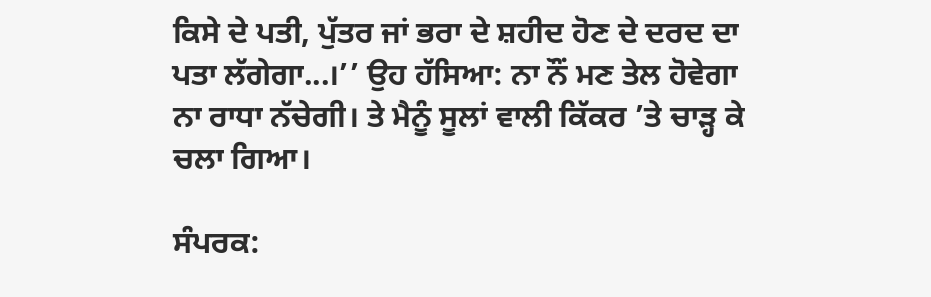ਕਿਸੇ ਦੇ ਪਤੀ, ਪੁੱਤਰ ਜਾਂ ਭਰਾ ਦੇ ਸ਼ਹੀਦ ਹੋਣ ਦੇ ਦਰਦ ਦਾ ਪਤਾ ਲੱਗੇਗਾ...।’’ ਉਹ ਹੱਸਿਆ: ਨਾ ਨੌਂ ਮਣ ਤੇਲ ਹੋਵੇਗਾ ਨਾ ਰਾਧਾ ਨੱਚੇਗੀ। ਤੇ ਮੈਨੂੰ ਸੂਲਾਂ ਵਾਲੀ ਕਿੱਕਰ ’ਤੇ ਚਾੜ੍ਹ ਕੇ ਚਲਾ ਗਿਆ।

ਸੰਪਰਕ: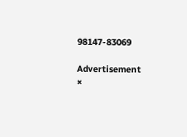98147-83069

Advertisement
×